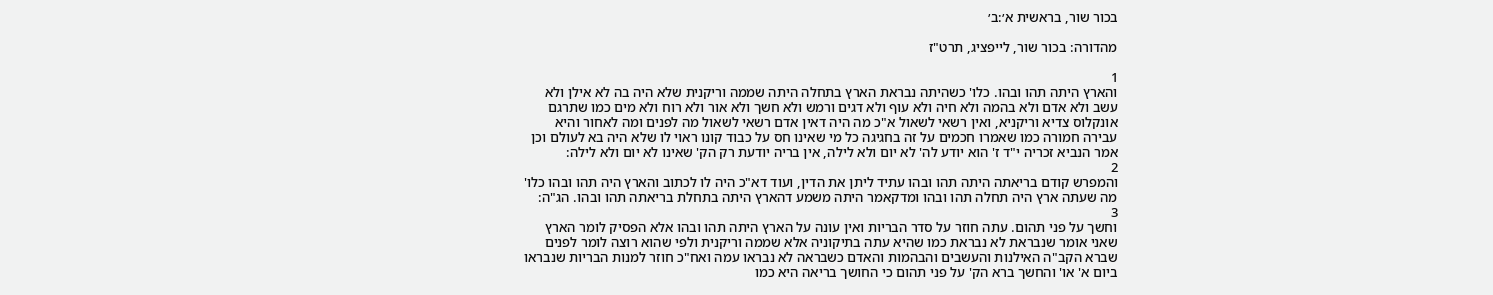בכור שור, בראשית א׳:ב׳

מהדורה: בכור שור, לייפציג, תרט"ז

1
והארץ היתה תהו ובהו. כלו' כשהיתה נבראת הארץ בתחלה היתה שממה וריקנית שלא היה בה לא אילן ולא עשב ולא אדם ולא בהמה ולא חיה ולא עוף ולא דגים ורמש ולא חשך ולא אור ולא רוח ולא מים כמו שתרגם אונקלוס צדיא וריקניא, ואין רשאי לשאול א"כ מה היה דאין אדם רשאי לשאול מה לפנים ומה לאחור והיא עבירה חמורה כמו שאמרו חכמים על זה בחגיגה כל מי שאינו חס על כבוד קונו ראוי לו שלא היה בא לעולם וכן אמר הנביא זכריה י"ד ז' הוא יודע לה' לא יום ולא לילה, אין בריה יודעת רק הק' שאינו לא יום ולא לילה:
2
והמפרש קודם בריאתה היתה תהו ובהו עתיד ליתן את הדין, ועוד דא"כ היה לו לכתוב והארץ היה תהו ובהו כלו' מה שעתה ארץ היה תחלה תהו ובהו ומדקאמר היתה משמע דהארץ היתה בתחלת בריאתה תהו ובהו. הג"ה:
3
וחשך על פני תהום. עתה חוזר על סדר הבריות ואין עונה על הארץ היתה תהו ובהו אלא הפסיק לומר הארץ שאני אומר שנבראת לא נבראת כמו שהיא עתה בתיקוניה אלא שממה וריקנית ולפי שהוא רוצה לומר לפנים שברא הקב"ה האילנות והעשבים והבהמות והאדם כשבראה לא נבראו עמה ואח"כ חוזר למנות הבריות שנבראו ביום א' או' והחשך ברא הק' על פני תהום כי החושך בריאה היא כמו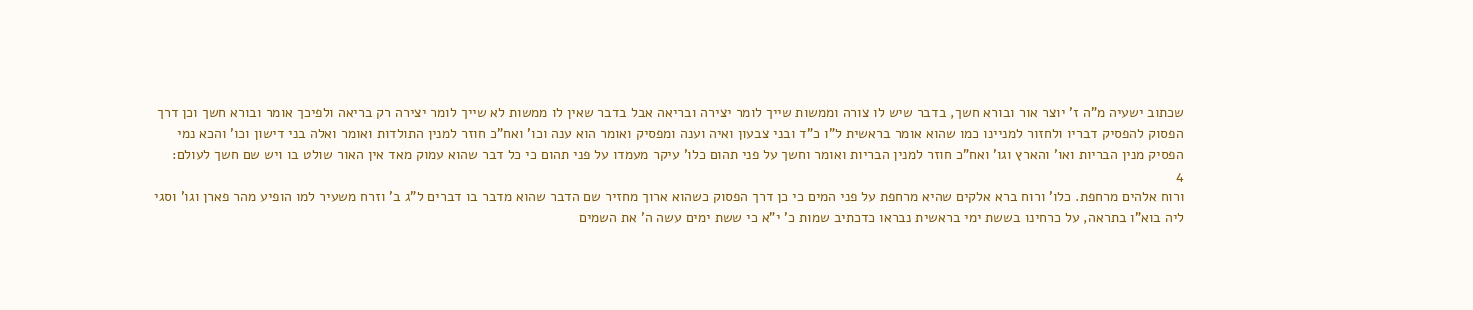שכתוב ישעיה מ"ה ז' יוצר אור ובורא חשך, בדבר שיש לו צורה וממשות שייך לומר יצירה ובריאה אבל בדבר שאין לו ממשות לא שייך לומר יצירה רק בריאה ולפיכך אומר ובורא חשך וכן דרך הפסוק להפסיק דבריו ולחזור למניינו כמו שהוא אומר בראשית ל"ו כ"ד ובני צבעון ואיה וענה ומפסיק ואומר הוא ענה וכו' ואח"כ חוזר למנין התולדות ואומר ואלה בני דישון וכו' והכא נמי הפסיק מנין הבריות ואו' והארץ וגו' ואח"כ חוזר למנין הבריות ואומר וחשך על פני תהום כלו' עיקר מעמדו על פני תהום כי כל דבר שהוא עמוק מאד אין האור שולט בו ויש שם חשך לעולם:
4
ורוח אלהים מרחפת. כלו' ורוח ברא אלקים שהיא מרחפת על פני המים כי כן דרך הפסוק כשהוא ארוך מחזיר שם הדבר שהוא מדבר בו דברים ל"ג ב' וזרח משעיר למו הופיע מהר פארן וגו' וסגי ליה בוא"ו בתראה, על כרחינו בששת ימי בראשית נבראו כדכתיב שמות כ' י"א כי ששת ימים עשה ה' את השמים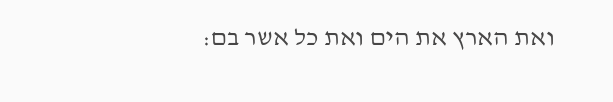ואת הארץ את הים ואת כל אשר בם: